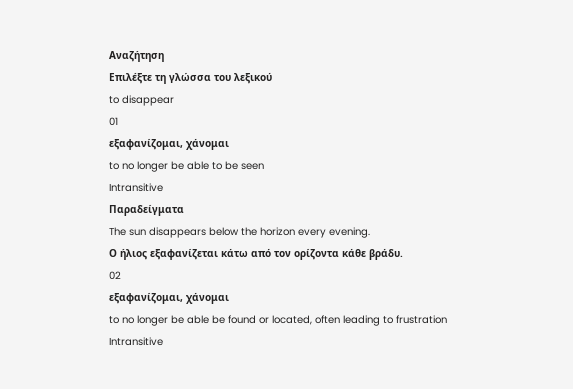Αναζήτηση
Επιλέξτε τη γλώσσα του λεξικού
to disappear
01
εξαφανίζομαι, χάνομαι
to no longer be able to be seen
Intransitive
Παραδείγματα
The sun disappears below the horizon every evening.
Ο ήλιος εξαφανίζεται κάτω από τον ορίζοντα κάθε βράδυ.
02
εξαφανίζομαι, χάνομαι
to no longer be able be found or located, often leading to frustration
Intransitive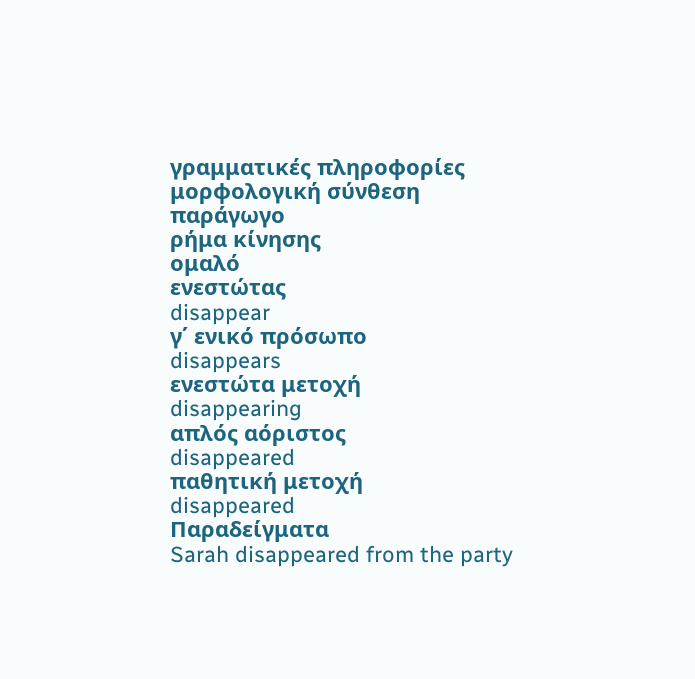γραμματικές πληροφορίες
μορφολογική σύνθεση
παράγωγο
ρήμα κίνησης
ομαλό
ενεστώτας
disappear
γ΄ ενικό πρόσωπο
disappears
ενεστώτα μετοχή
disappearing
απλός αόριστος
disappeared
παθητική μετοχή
disappeared
Παραδείγματα
Sarah disappeared from the party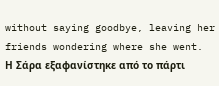without saying goodbye, leaving her friends wondering where she went.
Η Σάρα εξαφανίστηκε από το πάρτι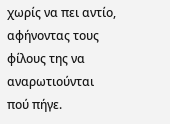χωρίς να πει αντίο, αφήνοντας τους φίλους της να αναρωτιούνται πού πήγε.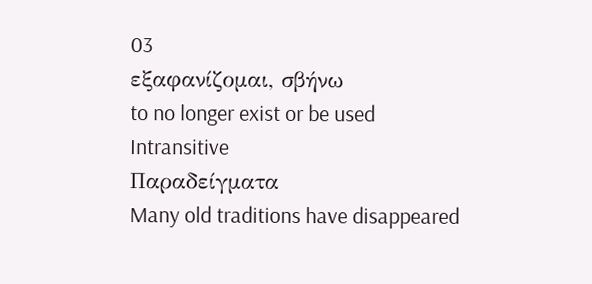03
εξαφανίζομαι, σβήνω
to no longer exist or be used
Intransitive
Παραδείγματα
Many old traditions have disappeared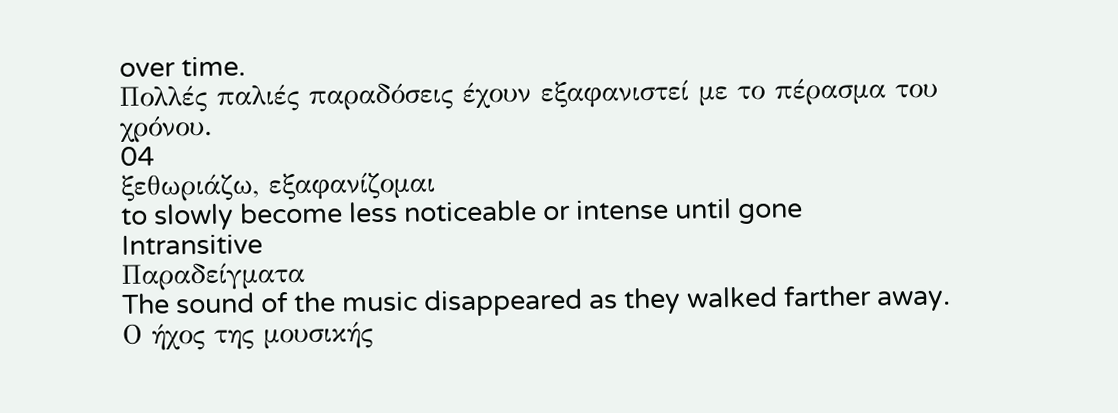over time.
Πολλές παλιές παραδόσεις έχουν εξαφανιστεί με το πέρασμα του χρόνου.
04
ξεθωριάζω, εξαφανίζομαι
to slowly become less noticeable or intense until gone
Intransitive
Παραδείγματα
The sound of the music disappeared as they walked farther away.
Ο ήχος της μουσικής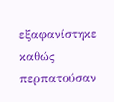εξαφανίστηκε καθώς περπατούσαν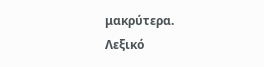μακρύτερα.
Λεξικό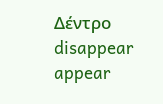Δέντρο
disappear
appear